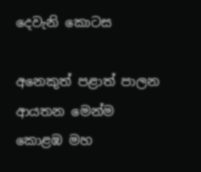දෙවැනි කොටස

අනෙකුත් පළාත් පාලන ආයතන මෙන්ම කොළඹ මහ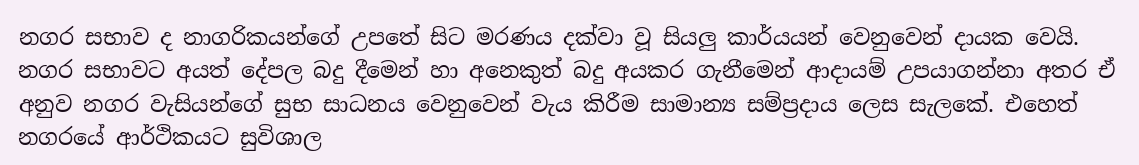නගර සභාව ද නාගරිකයන්ගේ උපතේ සිට මරණය දක්වා වූ සියලු කාර්යයන් වෙනුවෙන් දායක වෙයි. නගර සභාවට අයත් දේපල බදු දීමෙන් හා අනෙකුත් බදු අයකර ගැනීමෙන් ආදායම් උපයාගන්නා අතර ඒ අනුව නගර වැසියන්ගේ සුභ සාධනය වෙනුවෙන් වැය කිරීම සාමාන්‍ය සම්ප්‍රදාය ලෙස සැලකේ. එහෙත් නගරයේ ආර්ථිකයට සුවිශාල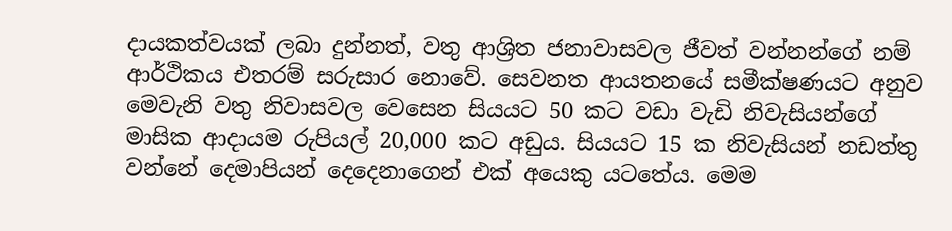දායකත්වයක් ලබා දුන්නත්, වතු ආශ්‍රිත ජනාවාසවල ජීවත් වන්නන්ගේ නම් ආර්ථිකය එතරම් සරුසාර නොවේ. සෙවනත ආයතනයේ සමීක්ෂණයට අනුව මෙවැනි වතු නිවාසවල වෙසෙන සියයට 50 කට වඩා වැඩි නිවැසියන්ගේ මාසික ආදායම රුපියල් 20,000 කට අඩුය. සියයට 15 ක නිවැසියන් නඩත්තු වන්නේ දෙමාපියන් දෙදෙනාගෙන් එක් අයෙකු යටතේය. මෙම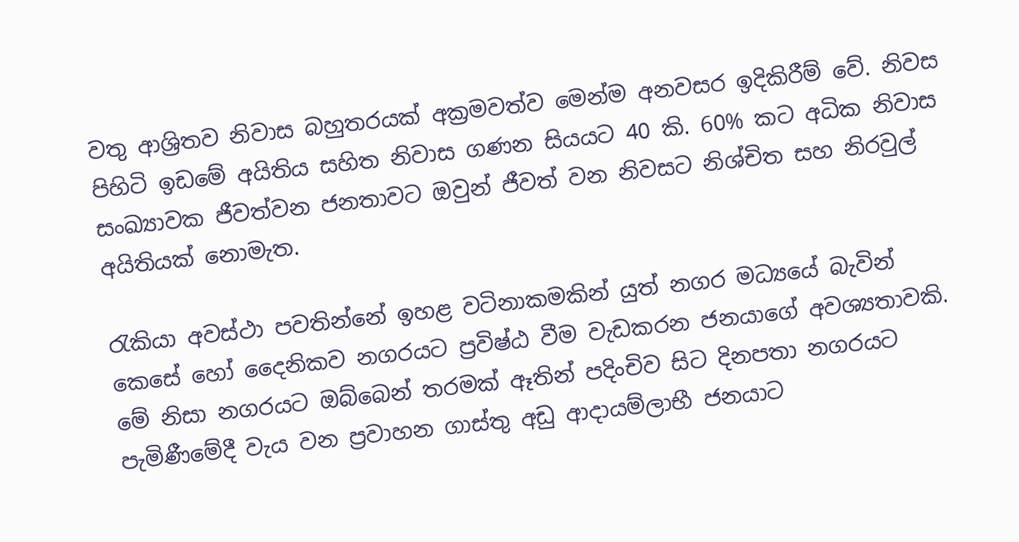වතු ආශ්‍රිතව නිවාස බහුතරයක් අක්‍රමවත්ව මෙන්ම අනවසර ඉදිකිරීම් වේ. නිවස පිහිටි ඉඩමේ අයිතිය සහිත නිවාස ගණන සියයට 40 කි. 60% කට අධික නිවාස සංඛ්‍යාවක ජීවත්වන ජනතාවට ඔවුන් ජීවත් වන නිවසට නිශ්චිත සහ නිරවුල් අයිතියක් නොමැත.

රැකියා අවස්ථා පවතින්නේ ඉහළ වටිනාකමකින් යුත් නගර මධ්‍යයේ බැවින් කෙසේ හෝ දෛනිකව නගරයට ප්‍රවිෂ්ඨ වීම වැඩකරන ජනයාගේ අවශ්‍යතාවකි. මේ නිසා නගරයට ඔබ්බෙන් තරමක් ඈතින් පදිංචිව සිට දිනපතා නගරයට පැමිණීමේදී වැය වන ප්‍රවාහන ගාස්තු අඩු ආදායම්ලාභී ජනයාට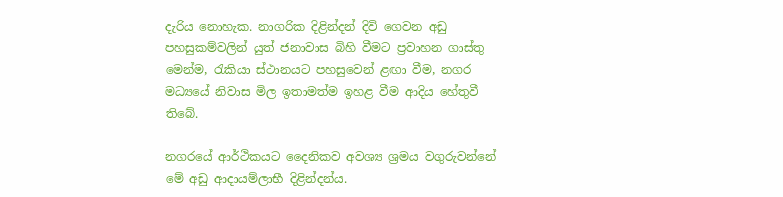දැරිය නොහැක. නාගරික දිළින්දන් දිවි ගෙවන අඩු පහසුකම්වලින් යුත් ජනාවාස බිහි වීමට ප්‍රවාහන ගාස්තු මෙන්ම, රැකියා ස්ථානයට පහසුවෙන් ළඟා වීම, නගර මධ්‍යයේ නිවාස මිල ඉතාමත්ම ඉහළ වීම ආදිය හේතුවී තිබේ.

නගරයේ ආර්ථිකයට දෛනිකව අවශ්‍ය ශ්‍රමය වගුරුවන්නේ මේ අඩු ආදායම්ලාභී දිළින්දන්ය.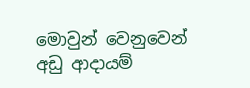මොවුන් වෙනුවෙන් අඩු ආදායම්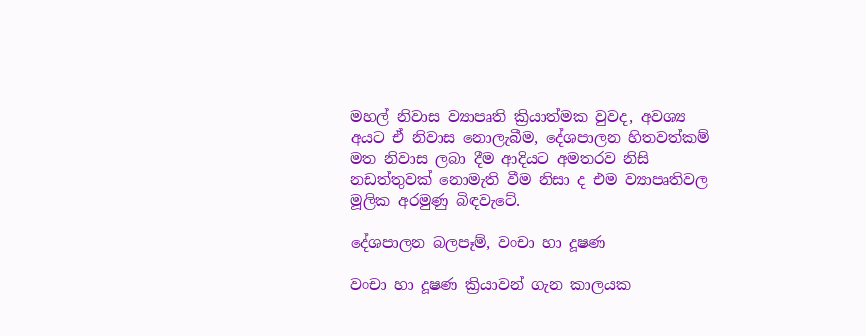මහල් නිවාස ව්‍යාපෘති ක්‍රියාත්මක වුවද, අවශ්‍ය අයට ඒ නිවාස නොලැබීම, දේශපාලන හිතවත්කම් මත නිවාස ලබා දීම ආදියට අමතරව නිසි නඩත්තුවක් නොමැති වීම නිසා ද එම ව්‍යාපෘතිවල මූලික අරමුණු බිඳවැටේ.

දේශපාලන බලපෑම්, වංචා හා දූෂණ

වංචා හා දූෂණ ක්‍රියාවන් ගැන කාලයක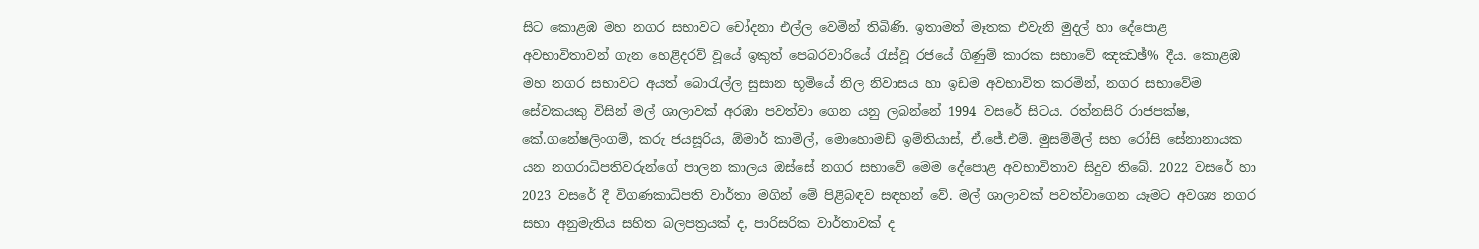සිට කොළඹ මහ නගර සභාවට චෝදනා එල්ල වෙමින් තිබිණි. ඉතාමත් මෑතක එවැනි මුදල් හා දේපොළ අවභාවිතාවන් ගැන හෙළිදරව් වූයේ ඉකුත් පෙබරවාරියේ රැස්වූ රජයේ ගිණුම් කාරක සභාවේ ඤඣඡ්% දීය. කොළඹ මහ නගර සභාවට අයත් බොරැල්ල සුසාන භූමියේ නිල නිවාසය හා ඉඩම අවභාවිත කරමින්, නගර සභාවේම සේවකයකු විසින් මල් ශාලාවක් අරඹා පවත්වා ගෙන යනු ලබන්නේ 1994 වසරේ සිටය. රත්නසිරි රාජපක්ෂ, කේ.ගනේෂලිංගම්, කරු ජයසූරිය, ඕමාර් කාමිල්, මොහොමඩ් ඉම්තියාස්, ඒ.ජේ.එම්. මුසම්මිල් සහ රෝසි සේනානායක යන නගරාධිපතිවරුන්ගේ පාලන කාලය ඔස්සේ නගර සභාවේ මෙම දේපොළ අවභාවිතාව සිදුව තිබේ. 2022 වසරේ හා 2023 වසරේ දී විගණකාධිපති වාර්තා මගින් මේ පිළිබඳව සඳහන් වේ. මල් ශාලාවක් පවත්වාගෙන යෑමට අවශ්‍ය නගර සභා අනුමැතිය සහිත බලපත්‍රයක් ද, පාරිසරික වාර්තාවක් ද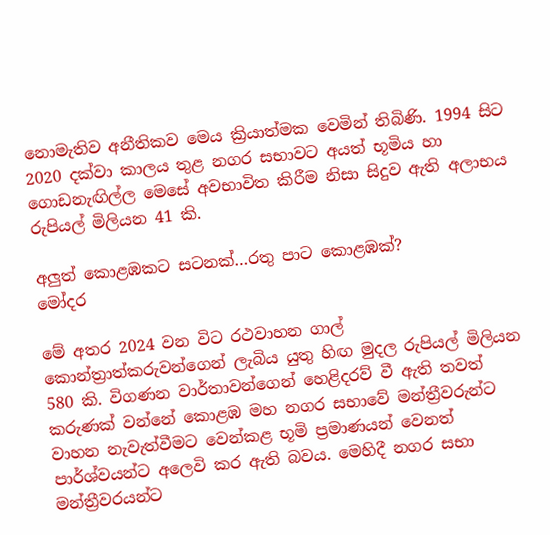නොමැතිව අනීතිකව මෙය ක්‍රියාත්මක වෙමින් තිබිණි. 1994 සිට 2020 දක්වා කාලය තුළ නගර සභාවට අයත් භූමිය හා ගොඩනැඟිල්ල මෙසේ අවභාවිත කිරීම නිසා සිදුව ඇති අලාභය රුපියල් මිලියන 41 කි.

අලුත් කොළඹකට සටනක්…රතු පාට කොළඹක්?
මෝදර

මේ අතර 2024 වන විට රථවාහන ගාල් කොන්ත්‍රාත්කරුවන්ගෙන් ලැබිය යුතු හිඟ මුදල රුපියල් මිලියන 580 කි. විගණන වාර්තාවන්ගෙන් හෙළිදරව් වී ඇති තවත් කරුණක් වන්නේ කොළඹ මහ නගර සභාවේ මන්ත්‍රීවරුන්ට වාහන නැවැත්වීමට වෙන්කළ භූමි ප්‍රමාණයන් වෙනත් පාර්ශ්වයන්ට අලෙවි කර ඇති බවය. මෙහිදී නගර සභා මන්ත්‍රීවරයන්ට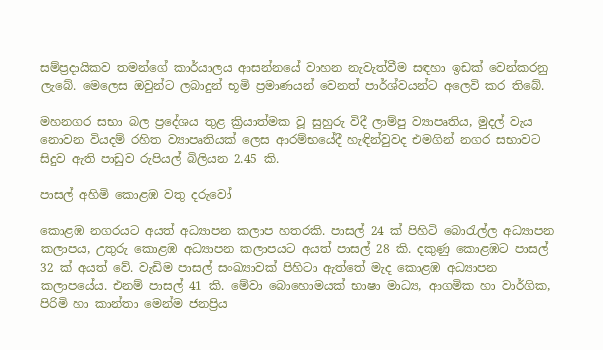සම්ප්‍රදායිකව තමන්ගේ කාර්යාලය ආසන්නයේ වාහන නැවැත්වීම සඳහා ඉඩක් වෙන්කරනු ලැබේ. මෙලෙස ඔවුන්ට ලබාදුන් භූමි ප්‍රමාණයන් වෙනත් පාර්ශ්වයන්ට අලෙවි කර තිබේ.

මහනගර සභා බල ප්‍රදේශය තුළ ක්‍රියාත්මක වූ සුහුරු විදී ලාම්පු ව්‍යාපෘතිය, මුදල් වැය නොවන වියදම් රහිත ව්‍යාපෘතියක් ලෙස ආරම්භයේදී හැඳින්වුවද එමගින් නගර සභාවට සිදුව ඇති පාඩුව රුපියල් බිලියන 2.45 කි.

පාසල් අහිමි කොළඹ වතු දරුවෝ

කොළඹ නගරයට අයත් අධ්‍යාපන කලාප හතරකි. පාසල් 24 ක් පිහිටි බොරැල්ල අධ්‍යාපන කලාපය, උතුරු කොළඹ අධ්‍යාපන කලාපයට අයත් පාසල් 28 කි. දකුණු කොළඹට පාසල් 32 ක් අයත් වේ. වැඩිම පාසල් සංඛ්‍යාවක් පිහිටා ඇත්තේ මැද කොළඹ අධ්‍යාපන කලාපයේය. එනම් පාසල් 41 කි. මේවා බොහොමයක් භාෂා මාධ්‍ය, ආගමික හා වාර්ගික, පිරිමි හා කාන්තා මෙන්ම ජනප්‍රිය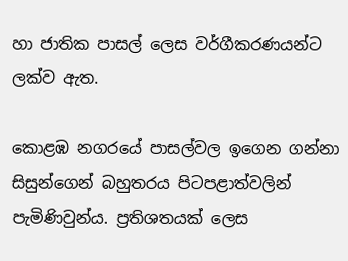හා ජාතික පාසල් ලෙස වර්ගීකරණයන්ට ලක්ව ඇත.

කොළඹ නගරයේ පාසල්වල ඉගෙන ගන්නා සිසුන්ගෙන් බහුතරය පිටපළාත්වලින් පැමිණිවුන්ය. ප්‍රතිශතයක් ලෙස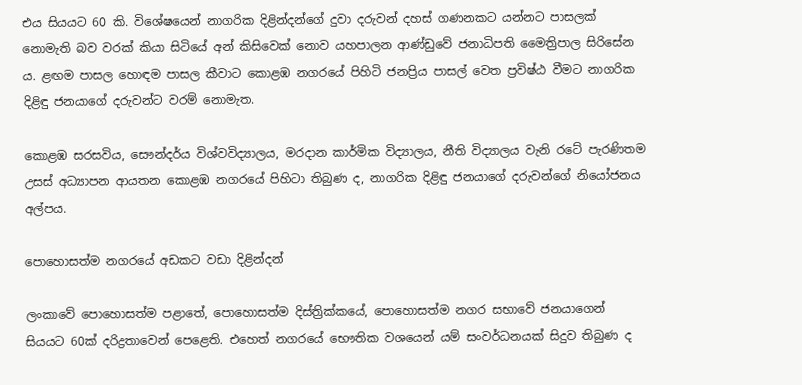එය සියයට 60 කි. විශේෂයෙන් නාගරික දිළින්දන්ගේ දුවා දරුවන් දහස් ගණනකට යන්නට පාසලක් නොමැති බව වරක් කියා සිටියේ අන් කිසිවෙක් නොව යහපාලන ආණ්ඩුවේ ජනාධිපති මෛත්‍රිපාල සිරිසේන ය. ළඟම පාසල හොඳම පාසල කීවාට කොළඹ නගරයේ පිහිටි ජනප්‍රිය පාසල් වෙත ප්‍රවිෂ්ඨ වීමට නාගරික දිළිඳු ජනයාගේ දරුවන්ට වරම් නොමැත.

කොළඹ සරසවිය, සෞන්දර්ය විශ්වවිද්‍යාලය, මරදාන කාර්මික විද්‍යාලය, නීති විද්‍යාලය වැනි රටේ පැරණිතම උසස් අධ්‍යාපන ආයතන කොළඹ නගරයේ පිහිටා තිබුණ ද, නාගරික දිළිඳු ජනයාගේ දරුවන්ගේ නියෝජනය අල්පය.

පොහොසත්ම නගරයේ අඩකට වඩා දිළින්දන්

ලංකාවේ පොහොසත්ම පළාතේ, පොහොසත්ම දිස්ත්‍රික්කයේ, පොහොසත්ම නගර සභාවේ ජනයාගෙන් සියයට 60ක් දරිද්‍රතාවෙන් පෙළෙති. එහෙත් නගරයේ භෞතික වශයෙන් යම් සංවර්ධනයක් සිදුව තිබුණ ද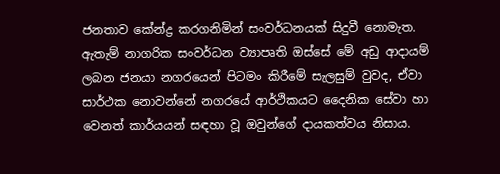ජනතාව කේන්ද්‍ර කරගනිමින් සංවර්ධනයක් සිදුවී නොමැත. ඇතැම් නාගරික සංවර්ධන ව්‍යාපෘති ඔස්සේ මේ අඩු ආදායම් ලබන ජනයා නගරයෙන් පිටමං කිරීමේ සැලසුම් වුවද, ඒවා සාර්ථක නොවන්නේ නගරයේ ආර්ථිකයට දෛනික සේවා හා වෙනත් කාර්යයන් සඳහා වූ ඔවුන්ගේ දායකත්වය නිසාය.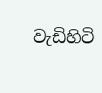වැඩිහිටි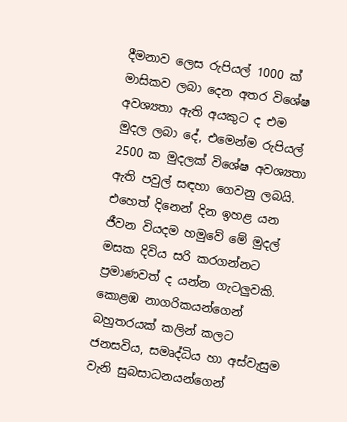දීමනාව ලෙස රුපියල් 1000 ක් මාසිකව ලබා දෙන අතර විශේෂ අවශ්‍යතා ඇති අයකුට ද එම මුදල ලබා දේ, එමෙන්ම රුපියල් 2500 ක මුදලක් විශේෂ අවශ්‍යතා ඇති පවුල් සඳහා ගෙවනු ලබයි. එහෙත් දිනෙන් දින ඉහළ යන ජීවන වියදම හමුවේ මේ මුදල් මසක දිවිය සරි කරගන්නට ප්‍රමාණවත් ද යන්න ගැටලුවකි. කොළඹ නාගරිකයන්ගෙන් බහුතරයක් කලින් කලට ජනසවිය, සමෘද්ධිය හා අස්වැසුම වැනි සුබසාධනයන්ගෙන්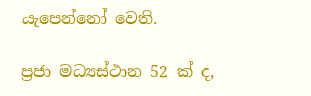යැපෙන්නෝ වෙති.

ප්‍රජා මධ්‍යස්ථාන 52 ක් ද,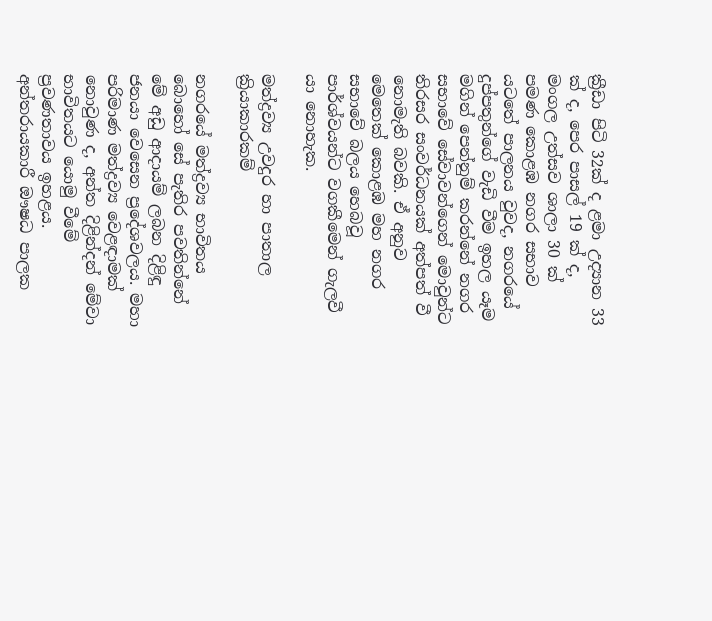ක්‍රීඩා පිටි 32ක් ද ළමා උද්‍යාන 33 ක් ද, පෙර පාසල් 19 ක් ද, මංගල උත්සව ශාලා 30 ක් පමණ කොළඹ නගර සභාව යටතේ පාලනය වුවද, නගරයේ දුප්පතුන්ගේ වැඩි වීම ඉහල යෑම මගින් පෙන්නුම් කරන්නේ නගර සභාවේ සේවාවන්ගෙන් මොවුන්ට තිරසර සංවර්ධනයක් අත්පත් වී නොමැති බවකි. ඒ අනුව මෙතෙක් කොළඹ මහ නගර සභාවේ බලය හෙබවූ පාර්ශ්වයන්ට වගකීමෙන් ගැලවී යා නොහැක.

මත්ද්‍රව්‍ය උවදුර හා පාතාල ක්‍රියාකාරකම්

නගරයේ මත්ද්‍රව්‍ය භාවිතය බොහෝ සේ පැතිර පවතින්නේ මේ අඩු ආදායම් ලබන දිළිඳු ජනයා වෙසෙන ප්‍රදේශවලය. මහා පරිමාණ මත්ද්‍රව්‍ය වෙළඳාමක් නොවුණ ද, අන්ත දිළින්දන් මේවා භාවිතයට යොමු වීමේ ප්‍රවණතාවය ඉහළය. අන්තරායකාරී ඖෂධ පාලක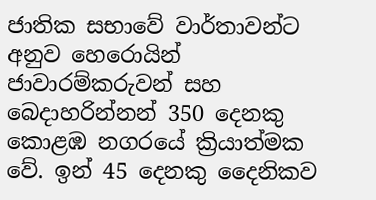ජාතික සභාවේ වාර්තාවන්ට අනුව හෙරොයින් ජාවාරම්කරුවන් සහ බෙදාහරින්නන් 350 දෙනකු කොළඹ නගරයේ ක්‍රියාත්මක වේ. ඉන් 45 දෙනකු දෛනිකව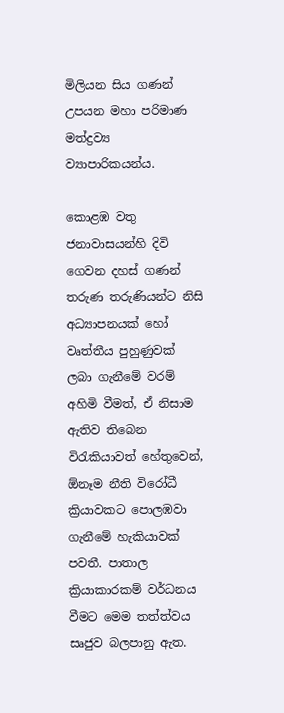මිලියන සිය ගණන් උපයන මහා පරිමාණ මත්ද්‍රව්‍ය ව්‍යාපාරිකයන්ය.

කොළඹ වතු ජනාවාසයන්හි දිවි ගෙවන දහස් ගණන් තරුණ තරුණියන්ට නිසි අධ්‍යාපනයක් හෝ වෘත්තීය පුහුණුවක් ලබා ගැනීමේ වරම් අහිමි වීමත්, ඒ නිසාම ඇතිව තිබෙන විරැකියාවත් හේතුවෙන්, ඕනෑම නීති විරෝධී ක්‍රියාවකට පොලඹවා ගැනීමේ හැකියාවක් පවතී. පාතාල ක්‍රියාකාරකම් වර්ධනය වීමට මෙම තත්ත්වය සෘජුව බලපානු ඇත.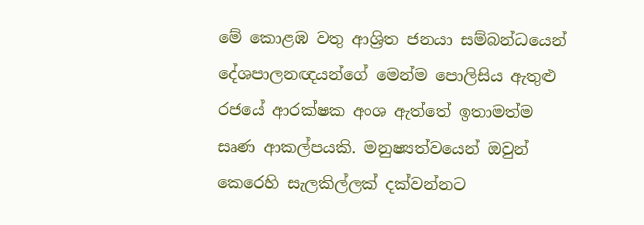මේ කොළඹ වතු ආශ්‍රිත ජනයා සම්බන්ධයෙන් දේශපාලනඥයන්ගේ මෙන්ම පොලිසිය ඇතුළු රජයේ ආරක්ෂක අංශ ඇත්තේ ඉතාමත්ම සෘණ ආකල්පයකි. මනුෂ්‍යත්වයෙන් ඔවුන් කෙරෙහි සැලකිල්ලක් දක්වන්නට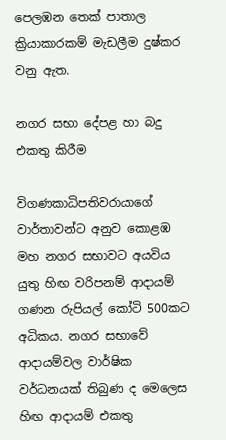පෙලඹන තෙක් පාතාල ක්‍රියාකාරකම් මැඩලීම දුෂ්කර වනු ඇත.

නගර සභා දේපළ හා බදු එකතු කිරීම

විගණකාධිපතිවරායාගේ වාර්තාවන්ට අනුව කොළඹ මහ නගර සභාවට අයවිය යුතු හිඟ වරිපනම් ආදායම් ගණන රුපියල් කෝටි 500කට අධිකය. නගර සභාවේ ආදායම්වල වාර්ෂික වර්ධනයක් තිබුණ ද මෙලෙස හිඟ ආදායම් එකතු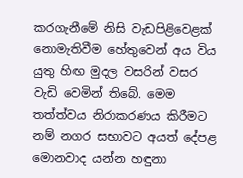කරගැනීමේ නිසි වැඩපිළිවෙළක් නොමැතිවීම හේතුවෙන් අය විය යුතු හිඟ මුදල වසරින් වසර වැඩි වෙමින් තිබේ. මෙම තත්ත්වය නිරාකරණය කිරීමට නම් නගර සභාවට අයත් දේපළ මොනවාද යන්න හඳුනා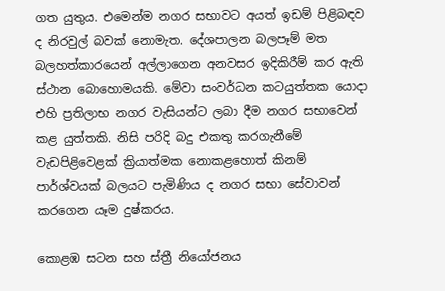ගත යුතුය. එමෙන්ම නගර සභාවට අයත් ඉඩම් පිළිබඳව ද නිරවුල් බවක් නොමැත. දේශපාලන බලපෑම් මත බලහත්කාරයෙන් අල්ලාගෙන අනවසර ඉදිකිරීම් කර ඇති ස්ථාන බොහොමයකි. මේවා සංවර්ධන කටයුත්තක යොදා එහි ප්‍රතිලාභ නගර වැසියන්ට ලබා දීම නගර සභාවෙන් කළ යුත්තකි. නිසි පරිදි බදු එකතු කරගැනීමේ වැඩපිළිවෙළක් ක්‍රියාත්මක නොකළහොත් කිනම් පාර්ශ්වයක් බලයට පැමිණිය ද නගර සභා සේවාවන් කරගෙන යෑම දුෂ්කරය.

කොළඹ සටන සහ ස්ත්‍රී නියෝජනය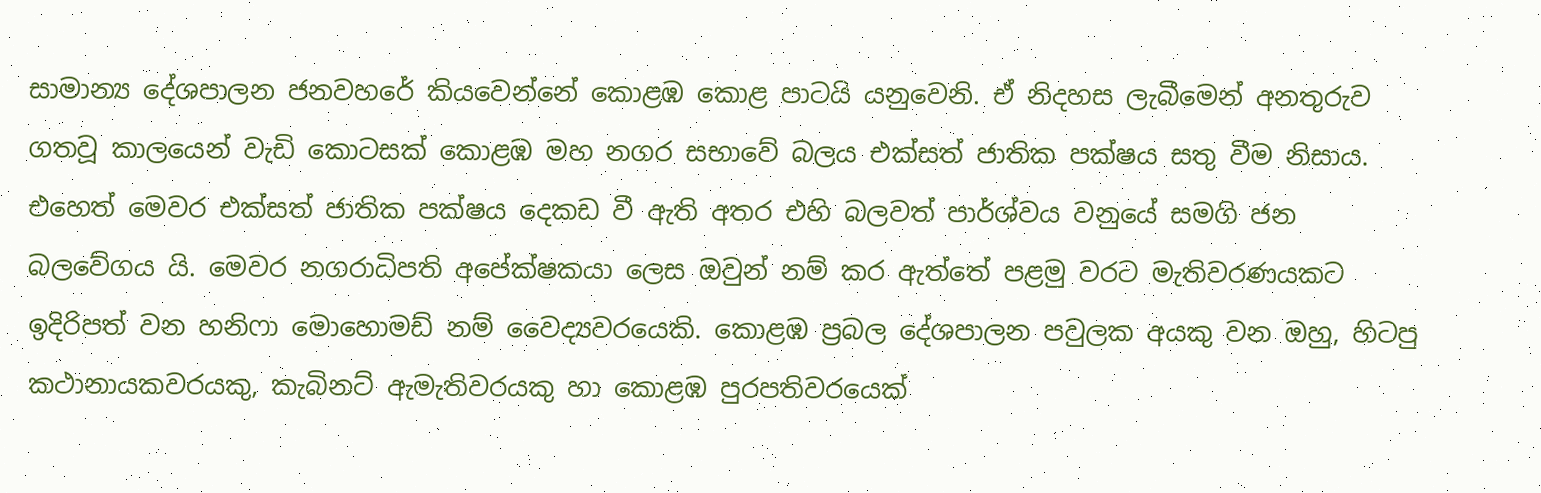සාමාන්‍ය දේශපාලන ජනවහරේ කියවෙන්නේ කොළඹ කොළ පාටයි යනුවෙනි. ඒ නිදහස ලැබීමෙන් අනතුරුව ගතවූ කාලයෙන් වැඩි කොටසක් කොළඹ මහ නගර සභාවේ බලය එක්සත් ජාතික පක්ෂය සතු වීම නිසාය. එහෙත් මෙවර එක්සත් ජාතික පක්ෂය දෙකඩ වී ඇති අතර එහි බලවත් පාර්ශ්වය වනුයේ සමගි ජන බලවේගය යි. මෙවර නගරාධිපති අපේක්ෂකයා ලෙස ඔවුන් නම් කර ඇත්තේ පළමු වරට මැතිවරණයකට ඉදිරිපත් වන හනිෆා මොහොමඩ් නම් වෛද්‍යවරයෙකි. කොළඹ ප්‍රබල දේශපාලන පවුලක අයකු වන ඔහු, හිටපු කථානායකවරයකු, කැබිනට් ඇමැතිවරයකු හා කොළඹ පුරපතිවරයෙක්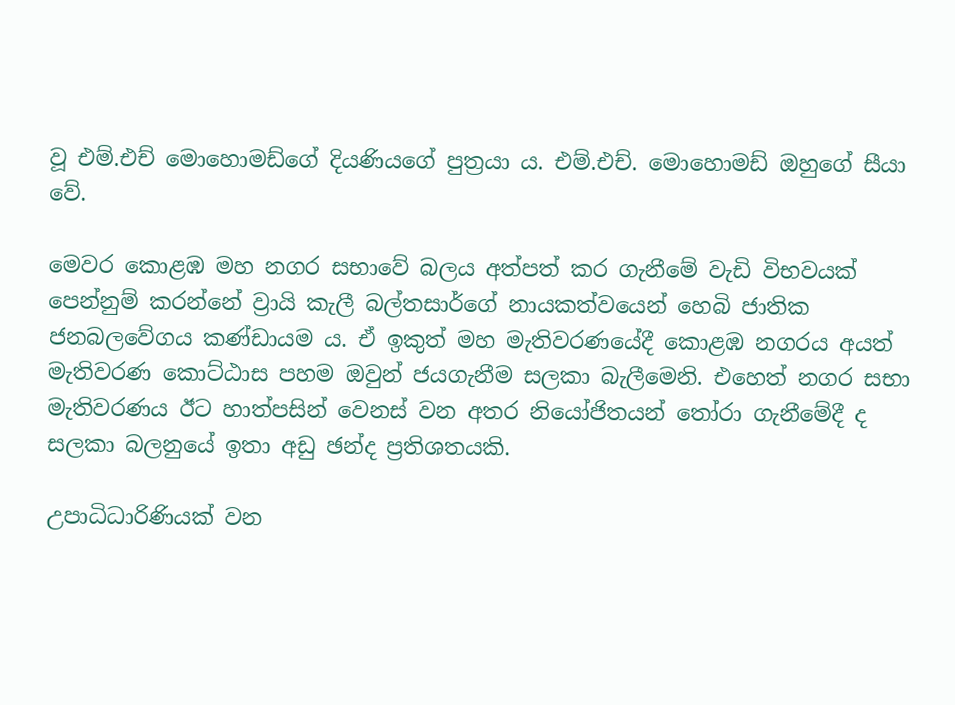වූ එම්.එච් මොහොමඩ්ගේ දියණියගේ පුත්‍රයා ය. එම්.එච්. මොහොමඩ් ඔහුගේ සීයා වේ.

මෙවර කොළඹ මහ නගර සභාවේ බලය අත්පත් කර ගැනීමේ වැඩි විභවයක් පෙන්නුම් කරන්නේ ව්‍රායි කැලී බල්තසාර්ගේ නායකත්වයෙන් හෙබි ජාතික ජනබලවේගය කණ්ඩායම ය. ඒ ඉකුත් මහ මැතිවරණයේදී කොළඹ නගරය අයත් මැතිවරණ කොට්ඨාස පහම ඔවුන් ජයගැනීම සලකා බැලීමෙනි. එහෙත් නගර සභා මැතිවරණය ඊට හාත්පසින් වෙනස් වන අතර නියෝජිතයන් තෝරා ගැනීමේදී ද සලකා බලනුයේ ඉතා අඩු ඡන්ද ප්‍රතිශතයකි.

උපාධිධාරිණියක් වන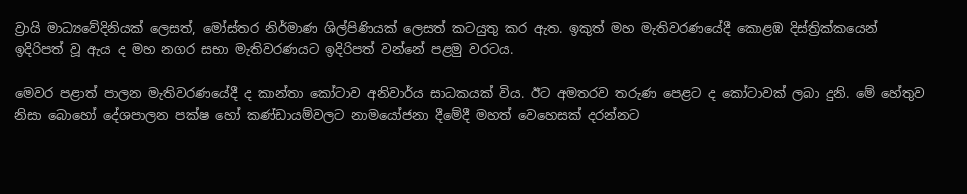ව්‍රායි මාධ්‍යවේදිනියක් ලෙසත්, මෝස්තර නිර්මාණ ශිල්පිණියක් ලෙසත් කටයුතු කර ඇත. ඉකුත් මහ මැතිවරණයේදී කොළඹ දිස්ත්‍රික්කයෙන් ඉදිරිපත් වූ ඇය ද මහ නගර සභා මැතිවරණයට ඉදිරිපත් වන්නේ පළමු වරටය.

මෙවර පළාත් පාලන මැතිවරණයේදී ද කාන්තා කෝටාව අනිවාර්ය සාධකයක් විය. ඊට අමතරව තරුණ පෙළට ද කෝටාවක් ලබා දුනි. මේ හේතුව නිසා බොහෝ දේශපාලන පක්ෂ හෝ කණ්ඩායම්වලට නාමයෝජනා දීමේදී මහත් වෙහෙසක් දරන්නට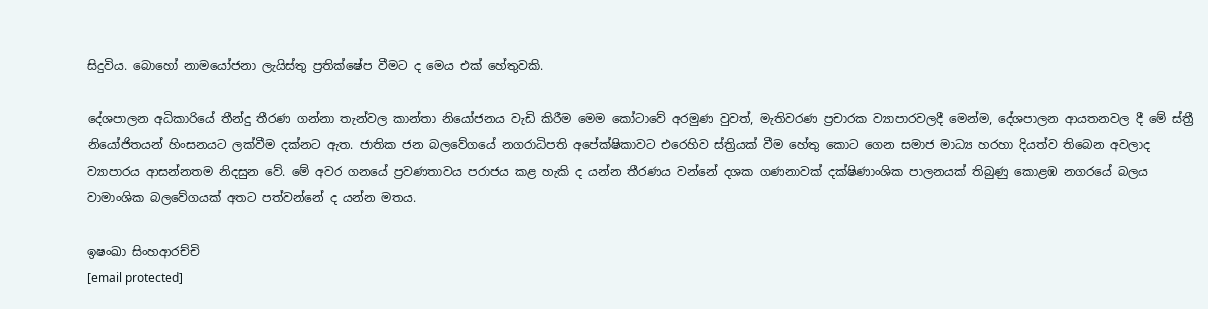සිදුවිය. බොහෝ නාමයෝජනා ලැයිස්තු ප්‍රතික්ෂේප වීමට ද මෙය එක් හේතුවකි.

දේශපාලන අධිකාරියේ තීන්දු තීරණ ගන්නා තැන්වල කාන්තා නියෝජනය වැඩි කිරීම මෙම කෝටාවේ අරමුණ වුවත්, මැතිවරණ ප්‍රචාරක ව්‍යාපාරවලදී මෙන්ම, දේශපාලන ආයතනවල දී මේ ස්ත්‍රී නියෝජිතයන් හිංසනයට ලක්වීම දක්නට ඇත. ජාතික ජන බලවේගයේ නගරාධිපති අපේක්ෂිකාවට එරෙහිව ස්ත්‍රියක් වීම හේතු කොට ගෙන සමාජ මාධ්‍ය හරහා දියත්ව තිබෙන අවලාද ව්‍යාපාරය ආසන්නතම නිදසුන වේ. මේ අවර ගනයේ ප්‍රවණතාවය පරාජය කළ හැකි ද යන්න තීරණය වන්නේ දශක ගණනාවක් දක්ෂිණාංශික පාලනයක් තිබුණු කොළඹ නගරයේ බලය වාමාංශික බලවේගයක් අතට පත්වන්නේ ද යන්න මතය.

ඉෂංඛා සිංහආරච්චි
[email protected]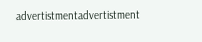advertistmentadvertistment